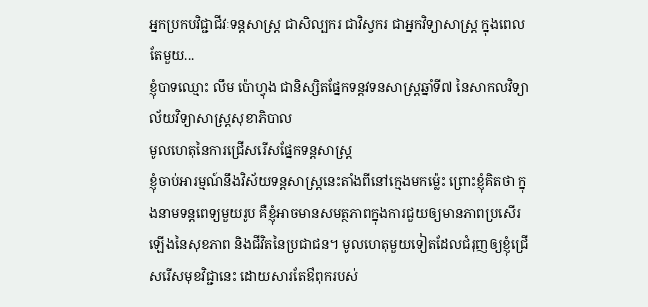អ្នកប្រកបវិជ្ជាជីវៈទន្តសាស្រ្ត ជាសិល្បករ ជាវិស្វករ ជាអ្នកវិទ្យាសាស្រ្ត ក្នុងពេលតែមួយ...
ខ្ញុំបាទឈ្មោះ លឹម ប៉ោហ្វុង ជានិស្សិតផ្នែកទន្តវទនសាស្រ្តឆ្នាំទី៧ នៃសាកលវិទ្យាល័យវិទ្យាសាស្រ្តសុខាភិបាល
មូលហេតុនៃការជ្រើសរើសផ្នែកទន្តសាស្រ្ត
ខ្ញុំចាប់អារម្មណ៍នឹងវិស័យទន្តសាស្រ្តនេះតាំងពីនៅក្មេងមកម្ល៉េះ ព្រោះខ្ញុំគិតថា ក្នុងនាមទន្តពេទ្យមួយរូប គឺខ្ញុំអាចមានសមត្ថភាពក្នុងការជួយឲ្យមានភាពប្រសើរឡើងនៃសុខភាព និងជីវិតនៃប្រជាជន។ មូលហេតុមួយទៀតដែលជំរុញឲ្យខ្ញុំជ្រើសរើសមុខវិជ្ជានេះ ដោយសារតែឳពុករបស់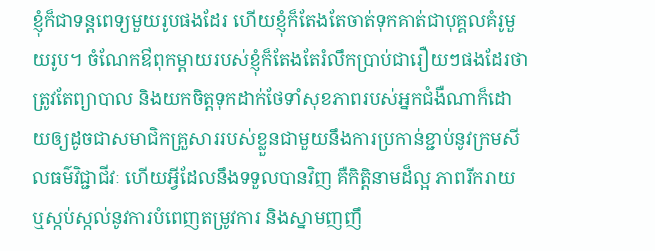ខ្ញុំក៏ជាទន្តពេទ្យមួយរូបផងដែរ ហើយខ្ញុំក៏តែងតែចាត់ទុកគាត់ជាបុគ្គលគំរូមួយរូប។ ចំណែកឳពុកម្តាយរបស់ខ្ញុំក៏តែងតែរំលឹកប្រាប់ជារឿយៗផងដែរថា ត្រូវតែព្យាបាល និងយកចិត្តទុកដាក់ថែទាំសុខភាពរបស់អ្នកជំងឺណាក៏ដោយឲ្យដូចជាសមាជិកគ្រួសាររបស់ខ្លួនជាមួយនឹងការប្រកាន់ខ្ជាប់នូវក្រមសីលធម៌វិជ្ជាជីវៈ ហើយអ្វីដែលនឹងទទួលបានវិញ គឺកិត្តិនាមដ៏ល្អ ភាពរីករាយ ឬស្កប់ស្កល់នូវការបំពេញតម្រូវការ និងស្នាមញញឹ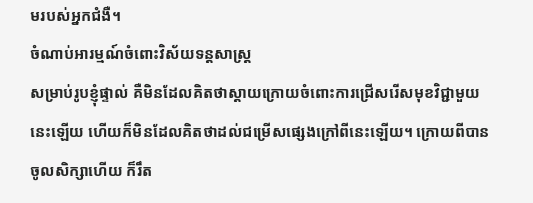មរបស់អ្នកជំងឺ។
ចំណាប់អារម្មណ៍ចំពោះវិស័យទន្តសាស្រ្ត
សម្រាប់រូបខ្ញុំផ្ទាល់ គឺមិនដែលគិតថាស្តាយក្រោយចំពោះការជ្រើសរើសមុខវិជ្ជាមួយនេះឡើយ ហើយក៏មិនដែលគិតថាដល់ជម្រើសផ្សេងក្រៅពីនេះឡើយ។ ក្រោយពីបានចូលសិក្សាហើយ ក៏រឹត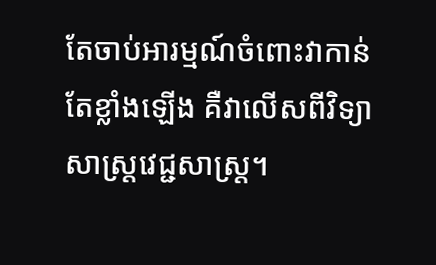តែចាប់អារម្មណ៍ចំពោះវាកាន់តែខ្លាំងឡើង គឺវាលើសពីវិទ្យាសាស្រ្តវេជ្ជសាស្រ្ត។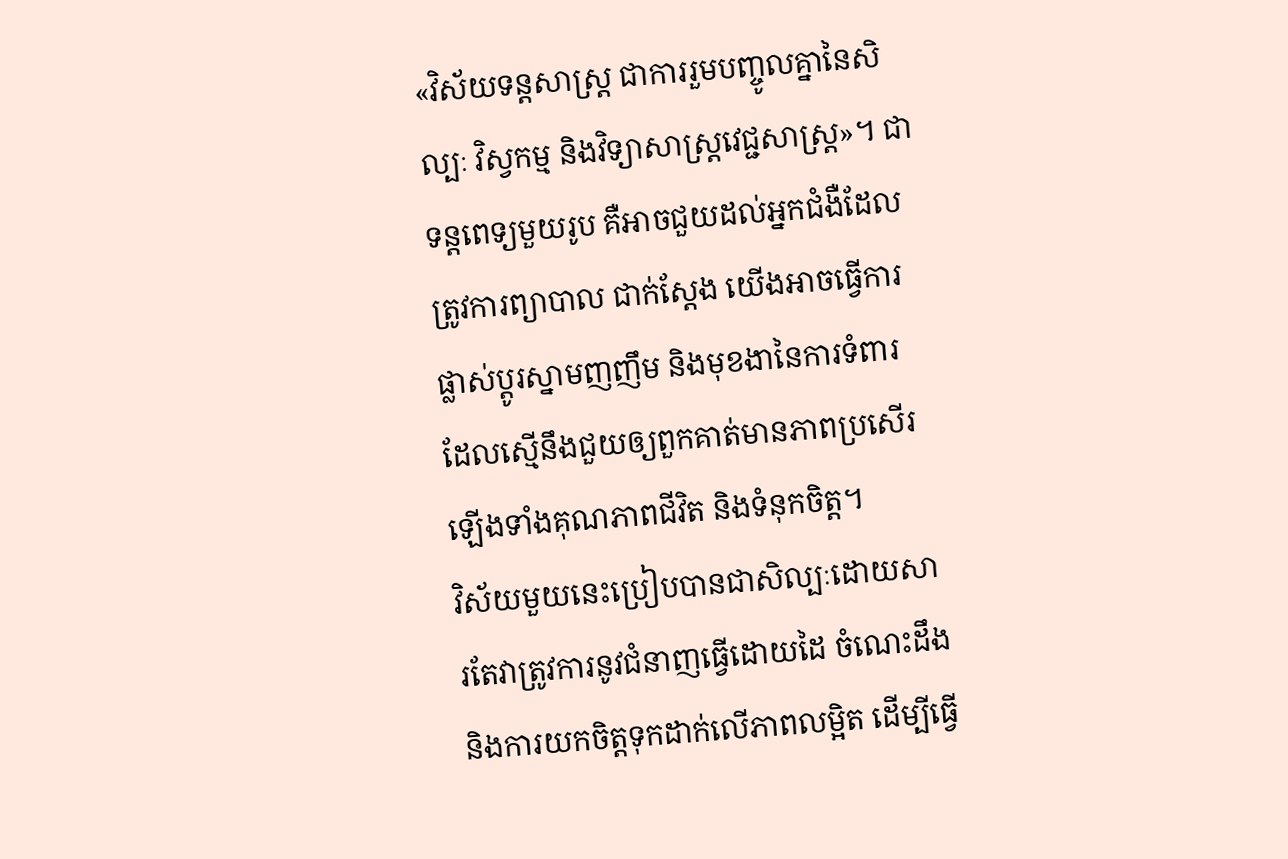«វិស័យទន្តសាស្រ្ត ជាការរួមបញ្ចូលគ្នានៃសិល្បៈ វិស្វកម្ម និងវិទ្យាសាស្រ្តវេជ្ជសាស្រ្ត»។ ជាទន្តពេទ្យមួយរូប គឺអាចជួយដល់អ្នកជំងឺដែលត្រូវការព្យាបាល ជាក់ស្តែង យើងអាចធ្វើការផ្លាស់ប្តូរស្នាមញញឹម និងមុខងានៃការទំពារ ដែលស្មើនឹងជួយឲ្យពួកគាត់មានភាពប្រសើរឡើងទាំងគុណភាពជីវិត និងទំនុកចិត្ត។
វិស័យមួយនេះប្រៀបបានជាសិល្បៈដោយសារតែវាត្រូវការនូវជំនាញធ្វើដោយដៃ ចំណេះដឹង និងការយកចិត្តទុកដាក់លើភាពលម្អិត ដើម្បីធ្វើ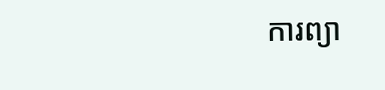ការព្យា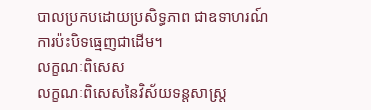បាលប្រកបដោយប្រសិទ្ធភាព ជាឧទាហរណ៍ ការប៉ះបិទធ្មេញជាដើម។
លក្ខណៈពិសេស
លក្ខណៈពិសេសនៃវិស័យទន្តសាស្រ្ត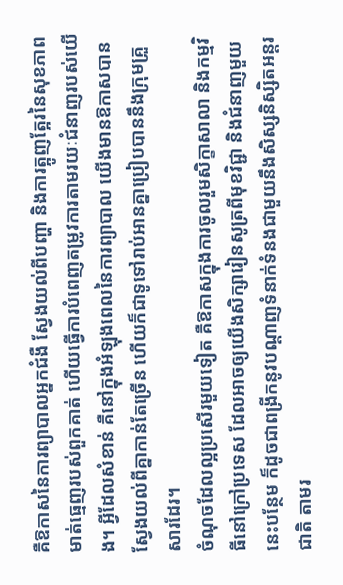គឺឱកាសនៃការព្យាបាលអ្នកជំងឺ ស្វែងយល់ពីបញ្ហា និងការត្អូញត្អែរនៃសុខភាពមាត់ធ្មេញរបស់ពួកគាត់ ហើយធ្វើការបំពេញតម្រូវការតាមរយៈជំនាញរបស់យើង។ អ្វីដែលសំខាន់ គឺនៅក្នុងអំឡុងពេលនៃការព្យាបាល យើងមានឱកាសបានស្វែងយល់ពីគ្នាកាន់តែច្រើន ហើយក៏ជាទូទៅរាប់អានគ្នាប្រៀបបាននឹងក្រុមគ្រួសារដែរ។
ចំណុចដែលល្អប្រសើរមួយទៀត គឺឱកាសក្នុងការចូលរួមសិក្ខាសាលា និងកម្មវិធីនៅក្រៅប្រទេស ដែលអាចឲ្យយើងសិក្សារៀនសូត្រពីមុខវិជ្ជា និងជំនាញមួយនេះបន្ថែម ក៏ដូចជាពង្រីកនូវបណ្តាញទំនាក់ទំនងជាមួយនឹងសិស្សនិស្សិតអន្តរជាតិ តាមរ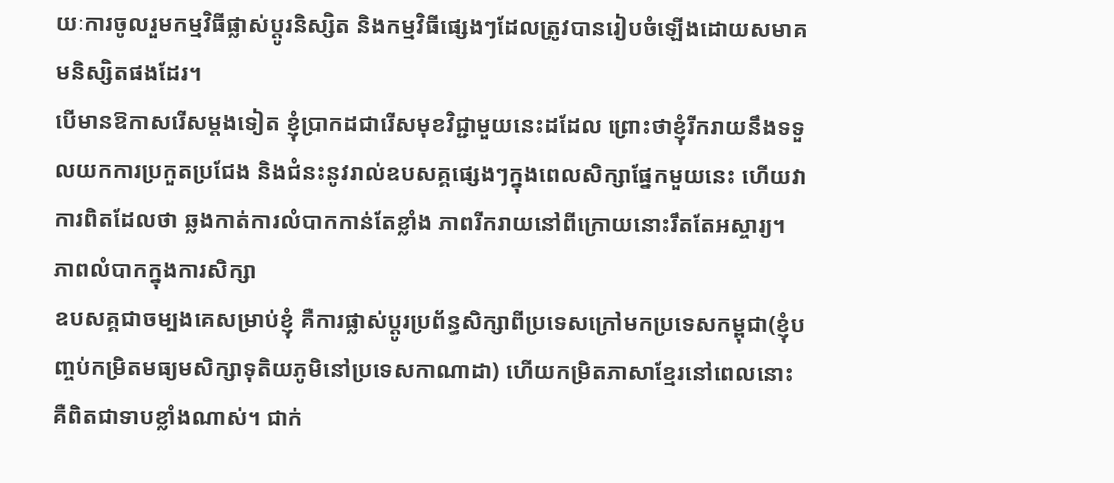យៈការចូលរួមកម្មវិធីផ្លាស់ប្តូរនិស្សិត និងកម្មវិធីផ្សេងៗដែលត្រូវបានរៀបចំឡើងដោយសមាគមនិស្សិតផងដែរ។
បើមានឱកាសរើសម្តងទៀត ខ្ញុំបា្រកដជារើសមុខវិជ្ជាមួយនេះដដែល ព្រោះថាខ្ញុំរីករាយនឹងទទួលយកការប្រកួតប្រជែង និងជំនះនូវរាល់ឧបសគ្គផ្សេងៗក្នុងពេលសិក្សាផ្នែកមួយនេះ ហើយវាការពិតដែលថា ឆ្លងកាត់ការលំបាកកាន់តែខ្លាំង ភាពរីករាយនៅពីក្រោយនោះរឹតតែអស្ចារ្យ។
ភាពលំបាកក្នុងការសិក្សា
ឧបសគ្គជាចម្បងគេសម្រាប់ខ្ញុំ គឺការផ្លាស់ប្តូរប្រព័ន្ធសិក្សាពីប្រទេសក្រៅមកប្រទេសកម្ពុជា(ខ្ញុំបញ្ចប់កម្រិតមធ្យមសិក្សាទុតិយភូមិនៅប្រទេសកាណាដា) ហើយកម្រិតភាសាខ្មែរនៅពេលនោះ គឺពិតជាទាបខ្លាំងណាស់។ ជាក់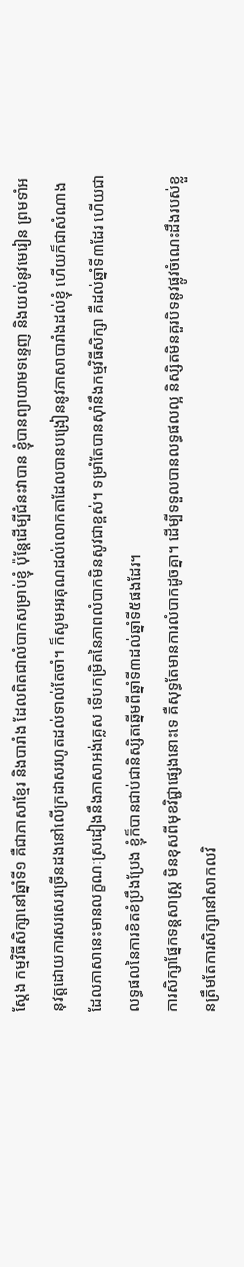ស្តែង កម្មវិធីសិក្សានៅឆ្នាំទី១ គឺជាភាសាខ្មែរ និងបារាំង ដែលពិតជាលំបាកសម្រាប់ខ្ញុំ ប៉ុន្តែដើម្បីជំនះវាបាន ខ្ញុំបានព្យាយាមទន្ទេញ និងយល់នូវមេរៀន ព្រមទាំអនុវត្តដោយការសរសេរច្រើនដងនៅលើក្រដាសរហូតដល់ទាល់តែចាំ។ ក៏សូមអរគុណដល់លោកតាដែលបានបង្រៀននូវភាសាបារាំងដល់ខ្ញុំ ហើយក៏ជាសំណាងដែលភាសានេះមានលក្ខណៈស្រដៀងនឹងភាសាអង់គ្លេស ទើបកម្រិតនៃភាពលំបាកមិនសូវជាខ្ពស់។ ទម្រាំតែបានស៊ាំនឹងកម្មវិធីសិក្សា គឺដល់ឆ្នាំទី៣ដែរ ហើយជាលទ្ធផលនៃការខិតខំប្រឹងប្រែង ខ្ញុំក៏បានជាប់ជានិស្សិតឆ្នើមពីឆ្នាំទី៣ដល់ឆ្នាំទី៥ផងដែរ។
ការសិក្សាផ្នែកទន្តសាស្រ្ត មិនខុសពីមុខវិជ្ជាផ្សេងនោះទេ គឺសុទ្ធតែមានការលំបាកដូចគ្នា។ ដើម្បីទទួលបានលទ្ធផលល្អ និស្សិតមិនគួរបិទនូវផ្លូវចំណេះដឹងរបស់ខ្លួនត្រឹមតែការសិក្សានៅសាកលវិ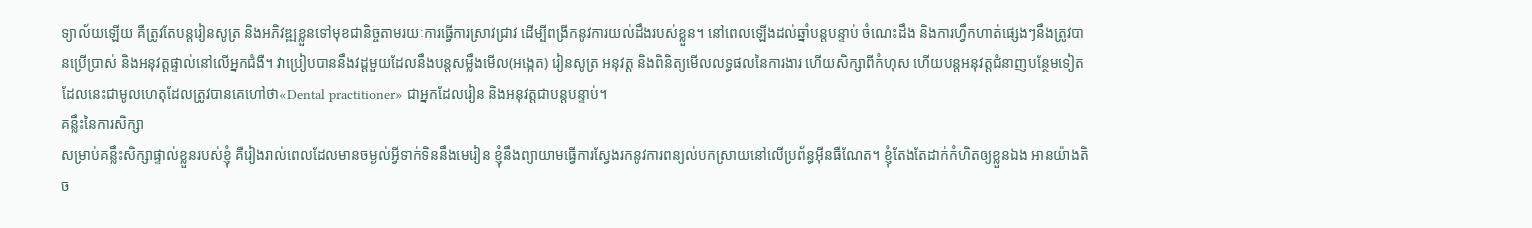ទ្យាល័យឡើយ គឺត្រូវតែបន្តរៀនសូត្រ និងអភិវឌ្ឍខ្លួនទៅមុខជានិច្ចតាមរយៈការធ្វើការស្រាវជ្រាវ ដើម្បីពង្រីកនូវការយល់ដឹងរបស់ខ្លួន។ នៅពេលឡើងដល់ឆ្នាំបន្តបន្ទាប់ ចំណេះដឹង និងការហ្វឹកហាត់ផ្សេងៗនឹងត្រូវបានប្រើប្រាស់ និងអនុវត្តផ្ទាល់នៅលើអ្នកជំងឺ។ វាប្រៀបបាននឹងវដ្តមួយដែលនឹងបន្តសម្លឹងមើល(អង្កេត) រៀនសូត្រ អនុវត្ត និងពិនិត្យមើលលទ្ធផលនៃការងារ ហើយសិក្សាពីកំហុស ហើយបន្តអនុវត្តជំនាញបន្ថែមទៀត ដែលនេះជាមូលហេតុដែលត្រូវបានគេហៅថា«Dental practitioner» ជាអ្នកដែលរៀន និងអនុវត្តជាបន្តបន្ទាប់។
គន្លឹះនៃការសិក្សា
សម្រាប់គន្លឹះសិក្សាផ្ទាល់ខ្លួនរបស់ខ្ញុំ គឺរៀងរាល់ពេលដែលមានចម្ងល់អ្វីទាក់ទិននឹងមេរៀន ខ្ញុំនឹងព្យាយាមធ្វើការស្វែងរកនូវការពន្យល់បកស្រាយនៅលើប្រព័ន្ធអ៊ីនធឺណែត។ ខ្ញុំតែងតែដាក់កំហិតឲ្យខ្លួនឯង អានយ៉ាងតិច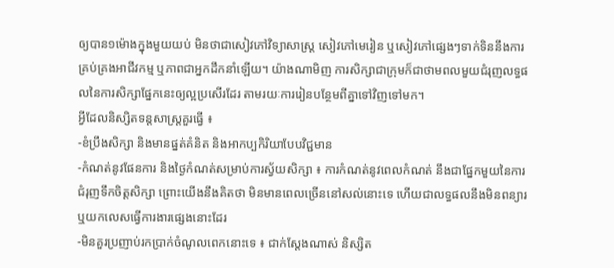ឲ្យបាន១ម៉ោងក្នុងមួយយប់ មិនថាជាសៀវភៅវិទ្យាសាស្រ្ត សៀវភៅមេរៀន ឬសៀវភៅផ្សេងៗទាក់ទិននឹងការគ្រប់គ្រងអាជីវកម្ម ឬភាពជាអ្នកដឹកនាំឡើយ។ យ៉ាងណាមិញ ការសិក្សាជាក្រុមក៏ជាថាមពលមួយជំរុញលទ្ធផលនៃការសិក្សាផ្នែកនេះឲ្យល្អប្រសើរដែរ តាមរយៈការរៀនបន្ថែមពីគ្នាទៅវិញទៅមក។
អ្វីដែលនិស្សិតទន្តសាស្រ្តគួរធ្វើ ៖
-ខំប្រឹងសិក្សា និងមានផ្នត់គំនិត និងអាកប្បកិរិយាបែបវិជ្ជមាន
-កំណត់នូវផែនការ និងថ្ងៃកំណត់សម្រាប់ការស្វ័យសិក្សា ៖ ការកំណត់នូវពេលកំណត់ នឹងជាផ្នែកមួយនៃការជំរុញទឹកចិត្តសិក្សា ព្រោះយើងនឹងគិតថា មិនមានពេលច្រើននៅសល់នោះទេ ហើយជាលទ្ធផលនឹងមិនពន្យារ ឬយកលេសធ្វើការងារផ្សេងនោះដែរ
-មិនគួរប្រញាប់រកប្រាក់ចំណូលពេកនោះទេ ៖ ជាក់ស្តែងណាស់ និស្សិត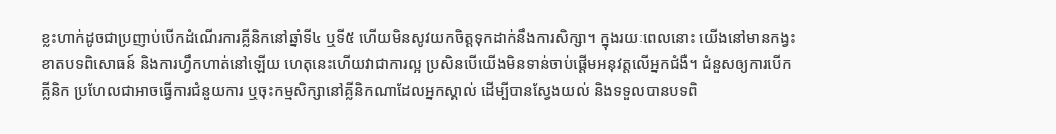ខ្លះហាក់ដូចជាប្រញាប់បើកដំណើរការគ្លីនិកនៅឆ្នាំទី៤ ឬទី៥ ហើយមិនសូវយកចិត្តទុកដាក់នឹងការសិក្សា។ ក្នុងរយៈពេលនោះ យើងនៅមានកង្វះខាតបទពិសោធន៍ និងការហ្វឹកហាត់នៅឡើយ ហេតុនេះហើយវាជាការល្អ ប្រសិនបើយើងមិនទាន់ចាប់ផ្តើមអនុវត្តលើអ្នកជំងឺ។ ជំនួសឲ្យការបើកគ្លីនិក ប្រហែលជាអាចធ្វើការជំនួយការ ឬចុះកម្មសិក្សានៅគ្លីនិកណាដែលអ្នកស្គាល់ ដើម្បីបានស្វែងយល់ និងទទួលបានបទពិ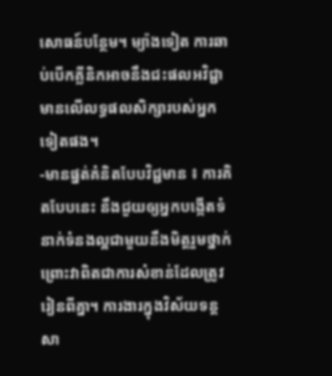សោធន៍បន្ថែម។ ម្យ៉ាងទៀត ការឆាប់បើកគ្លីនិកអាចនឹងជះផលអវិជ្ជាមានលើលទ្ធផលសិក្សារបស់អ្នកទៀតផង។
-មានផ្នត់គំនិតបែបវិជ្ជមាន ៖ ការគិតបែបនេះ នឹងជួយឲ្យអ្នកបង្កើតទំនាក់ទំនងល្អជាមួយនឹងមិត្តរួមថ្នាក់ ព្រោះវាពិតជាការសំខាន់ដែលត្រូវរៀនពីគ្នា។ ការងារក្នុងវិស័យទន្តសា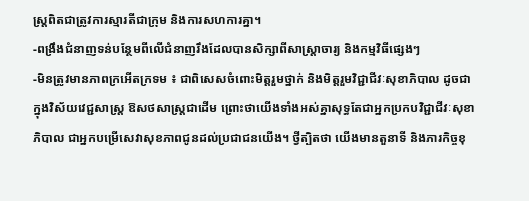ស្រ្តពិតជាត្រូវការស្មារតីជាក្រុម និងការសហការគ្នា។
-ពង្រឹងជំនាញទន់បន្ថែមពីលើជំនាញរឹងដែលបានសិក្សាពីសាស្រ្តាចារ្យ និងកម្មវិធីផ្សេងៗ
-មិនត្រូវមានភាពក្រអើតក្រទម ៖ ជាពិសេសចំពោះមិត្តរួមថ្នាក់ និងមិត្តរួមវិជ្ជាជីវៈសុខាភិបាល ដូចជាក្នុងវិស័យវេជ្ជសាស្រ្ត ឱសថសាស្រ្តជាដើម ព្រោះថាយើងទាំងអស់គ្នាសុទ្ធតែជាអ្នកប្រកបវិជ្ជាជីវៈសុខាភិបាល ជាអ្នកបម្រើសេវាសុខភាពជូនដល់ប្រជាជនយើង។ ថ្វីត្បិតថា យើងមានតួនាទី និងភារកិច្ចខុ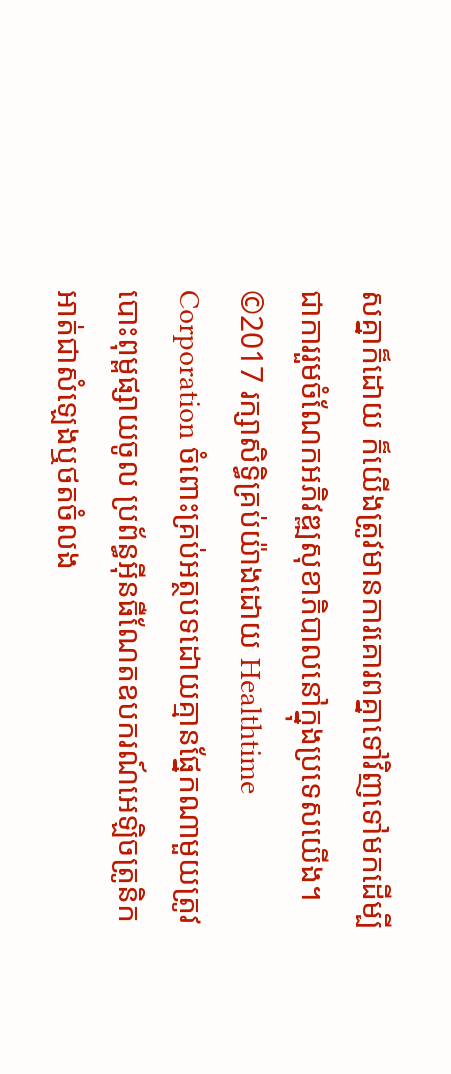សគ្នាក៏ដោយ ក៏យើងត្រូវមានការគោរពគ្នាទៅវិញទៅមកដើម្បីជាការរួមចំណែកអភិវឌ្ឍសុខាភិបាលនៅក្នុងប្រទេសយើង។
©2017 រក្សាសិទ្ធិគ្រប់យ៉ាងដោយ Healthtime Corporation ចំពោះគ្រប់អត្ថបទដោយគ្មានផ្នែកណាមួយត្រូវបោះពុម្ពផ្សាយចូល ប្រព័ន្ធអ៊ីនធឺណែតឧបករណ៍អេឡិចត្រូនិកអាត់ជាសំឡេងឬថតចំលង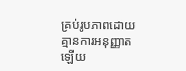គ្រប់រូបភាពដោយគ្មានការអនុញ្ញាតឡើយ